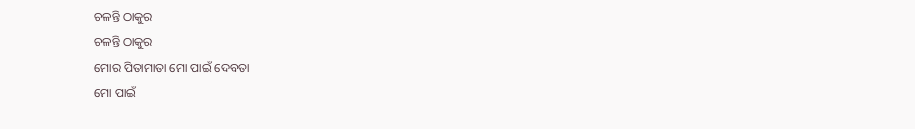ଚଳନ୍ତି ଠାକୁର
ଚଳନ୍ତି ଠାକୁର
ମୋର ପିତାମାତା ମୋ ପାଇଁ ଦେବତା
ମୋ ପାଇଁ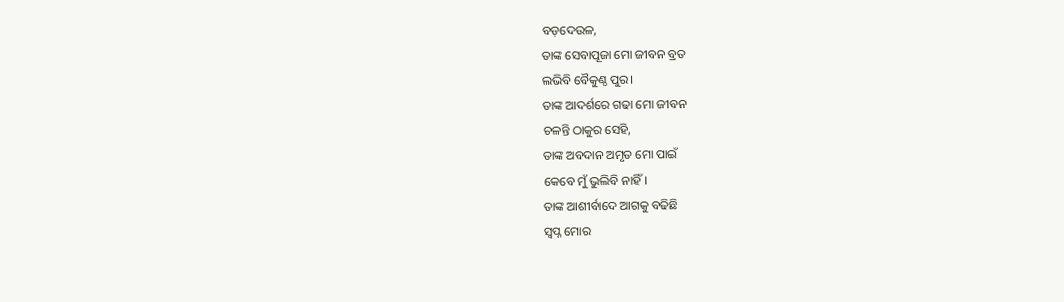ବଡ଼ଦେଉଳ,
ତାଙ୍କ ସେବାପୂଜା ମୋ ଜୀବନ ବ୍ରତ
ଲଭିବି ବୈକୁଣ୍ଠ ପୁର।
ତାଙ୍କ ଆଦର୍ଶରେ ଗଢା ମୋ ଜୀବନ
ଚଳନ୍ତି ଠାକୁର ସେହି,
ତାଙ୍କ ଅବଦାନ ଅମୃତ ମୋ ପାଇଁ
କେବେ ମୁଁ ଭୁଲିବି ନାହିଁ।
ତାଙ୍କ ଆଶୀର୍ବାଦେ ଆଗକୁ ବଢିଛି
ସ୍ଵପ୍ନ ମୋର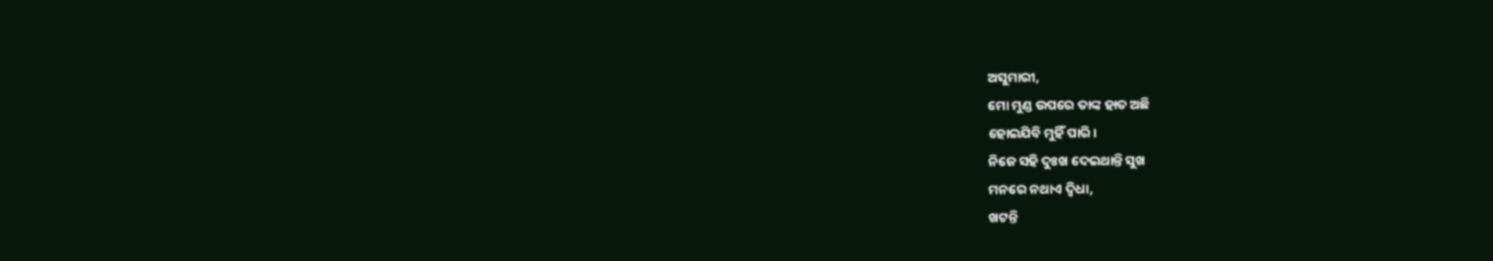ଅସୁମାରୀ,
ମୋ ମୁଣ୍ଡ ଉପରେ ତାଙ୍କ ହାତ ଅଛି
ହୋଇଯିବି ମୁହିଁ ପାରି।
ନିଜେ ସହି ଦୁଃଖ ଦେଇଥାନ୍ତି ସୁଖ
ମନରେ ନଥାଏ ଦ୍ବିଧା,
ଖଟନ୍ତି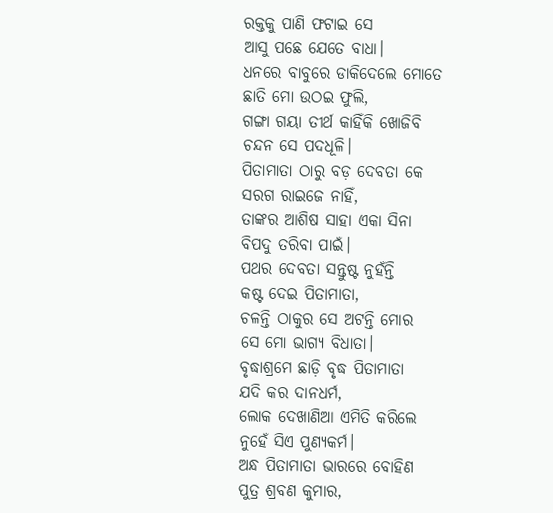ରକ୍ତକୁ ପାଣି ଫଟାଇ ସେ
ଆସୁ ପଛେ ଯେତେ ବାଧା।
ଧନରେ ବାବୁରେ ଡାକିଦେଲେ ମୋତେ
ଛାତି ମୋ ଉଠଇ ଫୁଲି,
ଗଙ୍ଗା ଗୟା ତୀର୍ଥ କାହିଁକି ଖୋଜିବି
ଚନ୍ଦନ ସେ ପଦଧୂଳି।
ପିତାମାତା ଠାରୁ ବଡ଼ ଦେବତା କେ
ସରଗ ରାଇଜେ ନାହିଁ,
ତାଙ୍କର ଆଶିଷ ସାହା ଏକା ସିନା
ବିପଦୁ ତରିବା ପାଇଁ।
ପଥର ଦେବତା ସନ୍ତୁଷ୍ଟ ନୁହଁନ୍ତି
କଷ୍ଟ ଦେଇ ପିତାମାତା,
ଚଳନ୍ତି ଠାକୁର ସେ ଅଟନ୍ତି ମୋର
ସେ ମୋ ଭାଗ୍ୟ ବିଧାତା।
ବୃଦ୍ଧାଶ୍ରମେ ଛାଡ଼ି ବୃଦ୍ଧ ପିତାମାତା
ଯଦି କର ଦାନଧର୍ମ,
ଲୋକ ଦେଖାଣିଆ ଏମିତି କରିଲେ
ନୁହେଁ ସିଏ ପୁଣ୍ୟକର୍ମ।
ଅନ୍ଧ ପିତାମାତା ଭାରରେ ବୋହିଣ
ପୁତ୍ର ଶ୍ରବଣ କୁମାର,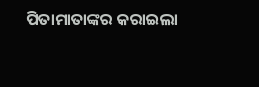ପିତାମାତାଙ୍କର କରାଇଲା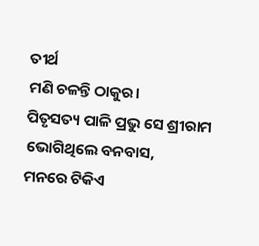ତୀର୍ଥ
ମଣି ଚଳନ୍ତି ଠାକୁର।
ପିତୃସତ୍ୟ ପାଳି ପ୍ରଭୁ ସେ ଶ୍ରୀରାମ
ଭୋଗିଥିଲେ ବନବାସ,
ମନରେ ଟିକିଏ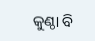କୁଣ୍ଠା ବି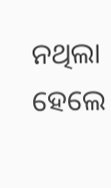ନଥିଲା
ହେଲେ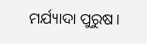ମର୍ଯ୍ୟାଦା ପୁରୁଷ।